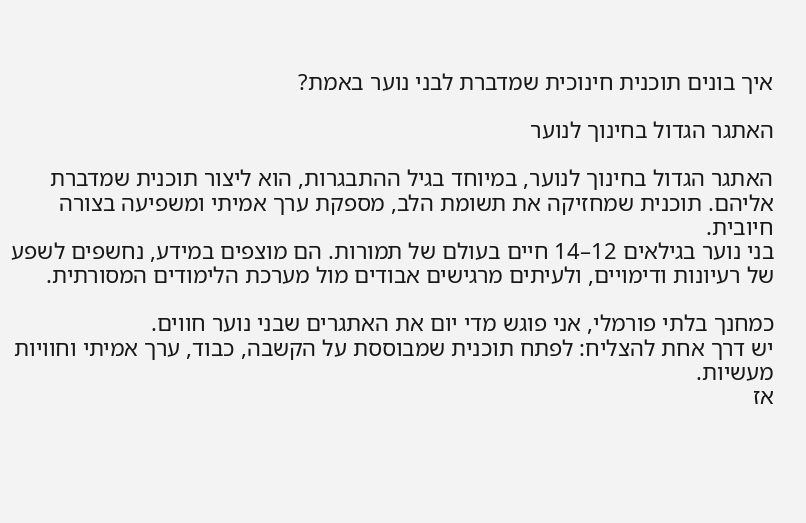איך בונים תוכנית חינוכית שמדברת לבני נוער באמת?

האתגר הגדול בחינוך לנוער

האתגר הגדול בחינוך לנוער, במיוחד בגיל ההתבגרות, הוא ליצור תוכנית שמדברת אליהם. תוכנית שמחזיקה את תשומת הלב, מספקת ערך אמיתי ומשפיעה בצורה חיובית.
בני נוער בגילאים 12–14 חיים בעולם של תמורות. הם מוצפים במידע, נחשפים לשפע של רעיונות ודימויים, ולעיתים מרגישים אבודים מול מערכת הלימודים המסורתית.

כמחנך בלתי פורמלי, אני פוגש מדי יום את האתגרים שבני נוער חווים.
יש דרך אחת להצליח: לפתח תוכנית שמבוססת על הקשבה, כבוד, ערך אמיתי וחוויות מעשיות.
אז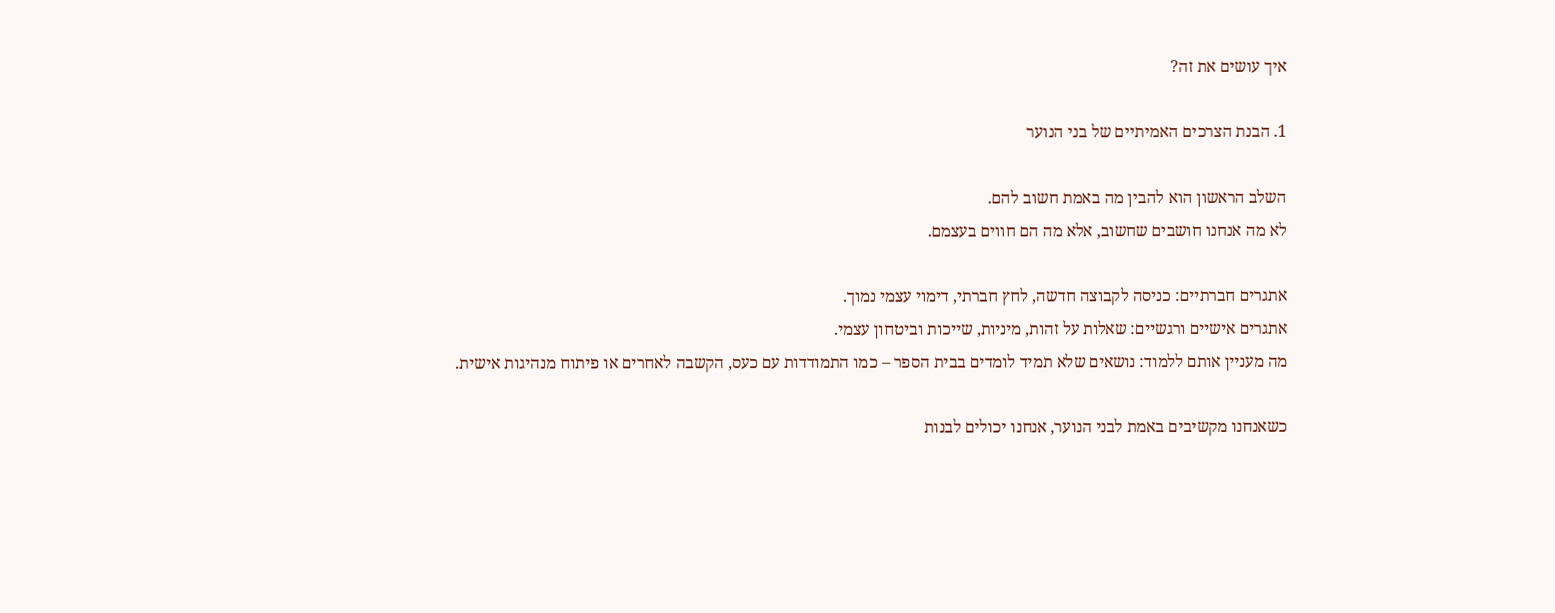איך עושים את זה?

1. הבנת הצרכים האמיתיים של בני הנוער

השלב הראשון הוא להבין מה באמת חשוב להם.
לא מה אנחנו חושבים שחשוב, אלא מה הם חווים בעצמם.

אתגרים חברתיים: כניסה לקבוצה חדשה, לחץ חברתי, דימוי עצמי נמוך.
אתגרים אישיים ורגשיים: שאלות על זהות, מיניות, שייכות וביטחון עצמי.
מה מעניין אותם ללמוד: נושאים שלא תמיד לומדים בבית הספר – כמו התמודדות עם כעס, הקשבה לאחרים או פיתוח מנהיגות אישית.

כשאנחנו מקשיבים באמת לבני הנוער, אנחנו יכולים לבנות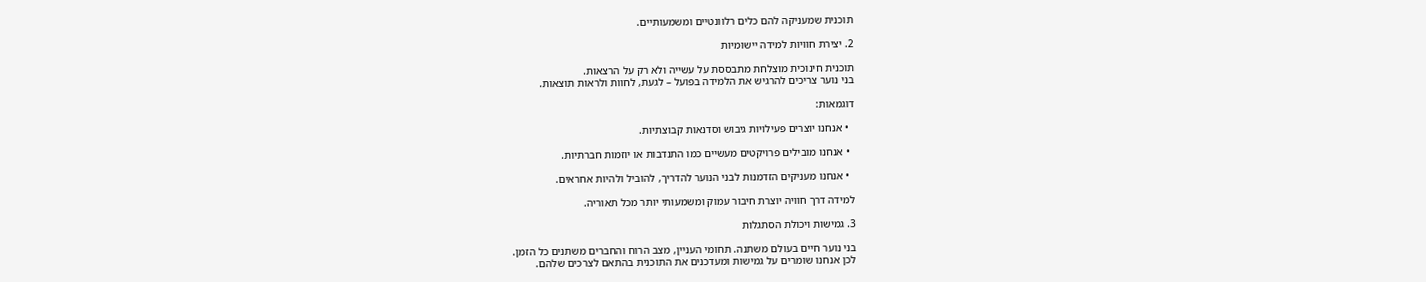תוכנית שמעניקה להם כלים רלוונטיים ומשמעותיים.

2. יצירת חוויות למידה יישומיות

תוכנית חינוכית מוצלחת מתבססת על עשייה ולא רק על הרצאות.
בני נוער צריכים להרגיש את הלמידה בפועל – לגעת, לחוות ולראות תוצאות.

דוגמאות:

  • אנחנו יוצרים פעילויות גיבוש וסדנאות קבוצתיות.

  • אנחנו מובילים פרויקטים מעשיים כמו התנדבות או יוזמות חברתיות.

  • אנחנו מעניקים הזדמנות לבני הנוער להדריך, להוביל ולהיות אחראים.

למידה דרך חוויה יוצרת חיבור עמוק ומשמעותי יותר מכל תאוריה.

3. גמישות ויכולת הסתגלות

בני נוער חיים בעולם משתנה. תחומי העניין, מצב הרוח והחברים משתנים כל הזמן.
לכן אנחנו שומרים על גמישות ומעדכנים את התוכנית בהתאם לצרכים שלהם.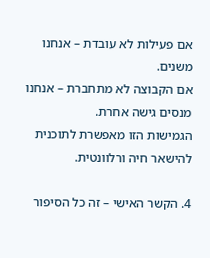אם פעילות לא עובדת – אנחנו משנים.
אם הקבוצה לא מתחברת – אנחנו מנסים גישה אחרת.
הגמישות הזו מאפשרת לתוכנית להישאר חיה ורלוונטית.

4. הקשר האישי – זה כל הסיפור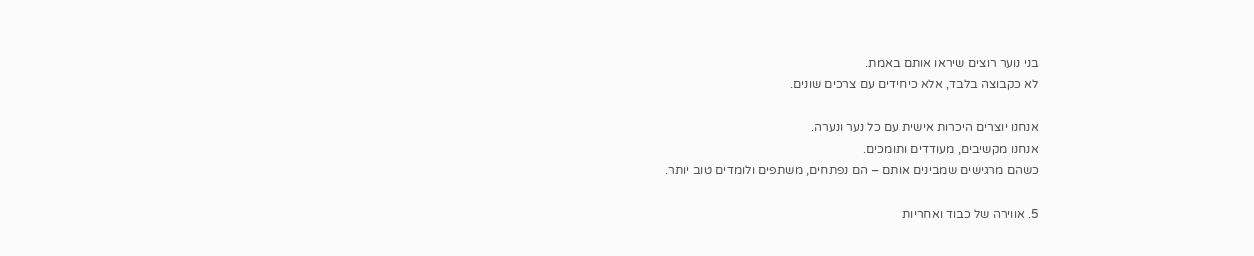בני נוער רוצים שיראו אותם באמת.
לא כקבוצה בלבד, אלא כיחידים עם צרכים שונים.

אנחנו יוצרים היכרות אישית עם כל נער ונערה.
אנחנו מקשיבים, מעודדים ותומכים.
כשהם מרגישים שמבינים אותם – הם נפתחים, משתפים ולומדים טוב יותר.

5. אווירה של כבוד ואחריות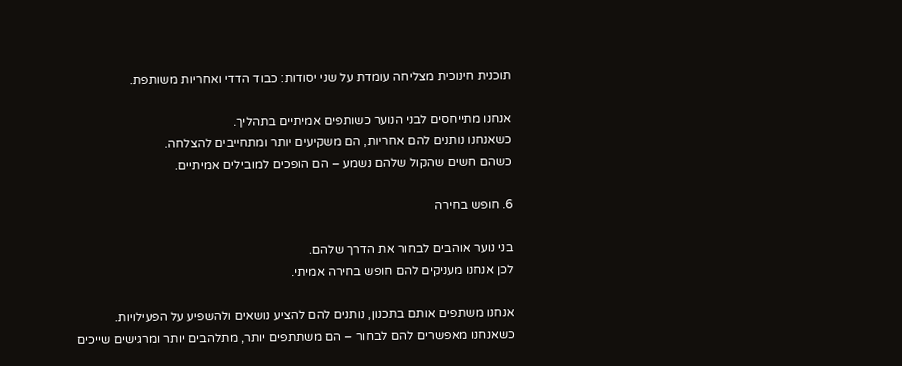תוכנית חינוכית מצליחה עומדת על שני יסודות: כבוד הדדי ואחריות משותפת.

אנחנו מתייחסים לבני הנוער כשותפים אמיתיים בתהליך.
כשאנחנו נותנים להם אחריות, הם משקיעים יותר ומתחייבים להצלחה.
כשהם חשים שהקול שלהם נשמע – הם הופכים למובילים אמיתיים.

6. חופש בחירה

בני נוער אוהבים לבחור את הדרך שלהם.
לכן אנחנו מעניקים להם חופש בחירה אמיתי.

אנחנו משתפים אותם בתכנון, נותנים להם להציע נושאים ולהשפיע על הפעילויות.
כשאנחנו מאפשרים להם לבחור – הם משתתפים יותר, מתלהבים יותר ומרגישים שייכים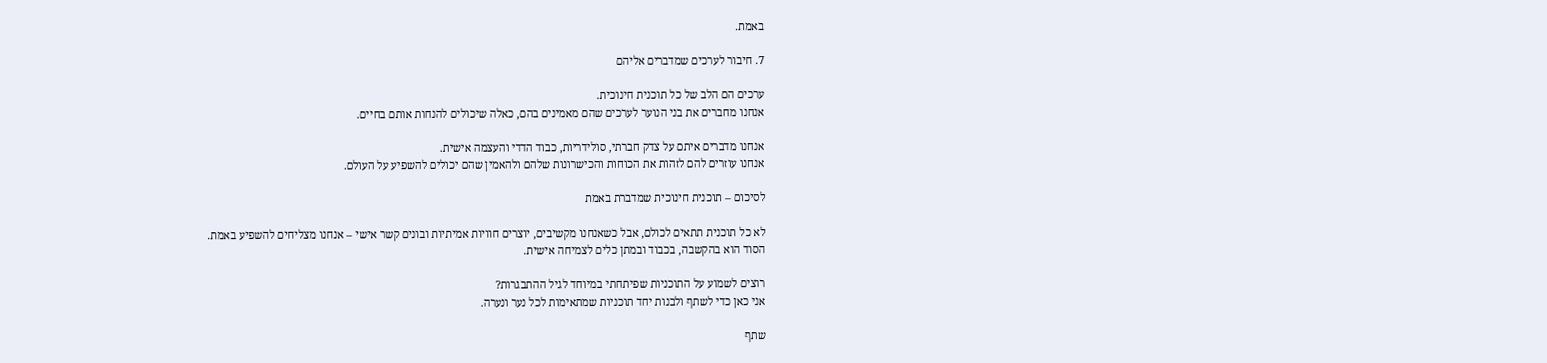באמת.

7. חיבור לערכים שמדברים אליהם

ערכים הם הלב של כל תוכנית חינוכית.
אנחנו מחברים את בני הנוער לערכים שהם מאמינים בהם, כאלה שיכולים להנחות אותם בחיים.

אנחנו מדברים איתם על צדק חברתי, סולידריות, כבוד הדדי והעצמה אישית.
אנחנו עוזרים להם לזהות את הכוחות והכישרונות שלהם ולהאמין שהם יכולים להשפיע על העולם.

לסיכום – תוכנית חינוכית שמדברת באמת

לא כל תוכנית תתאים לכולם, אבל כשאנחנו מקשיבים, יוצרים חוויות אמיתיות ובונים קשר אישי – אנחנו מצליחים להשפיע באמת.
הסוד הוא בהקשבה, בכבוד ובמתן כלים לצמיחה אישית.

רוצים לשמוע על התוכניות שפיתחתי במיוחד לגיל ההתבגרות?
אני כאן כדי לשתף ולבנות יחד תוכניות שמתאימות לכל נער ונערה.

שתף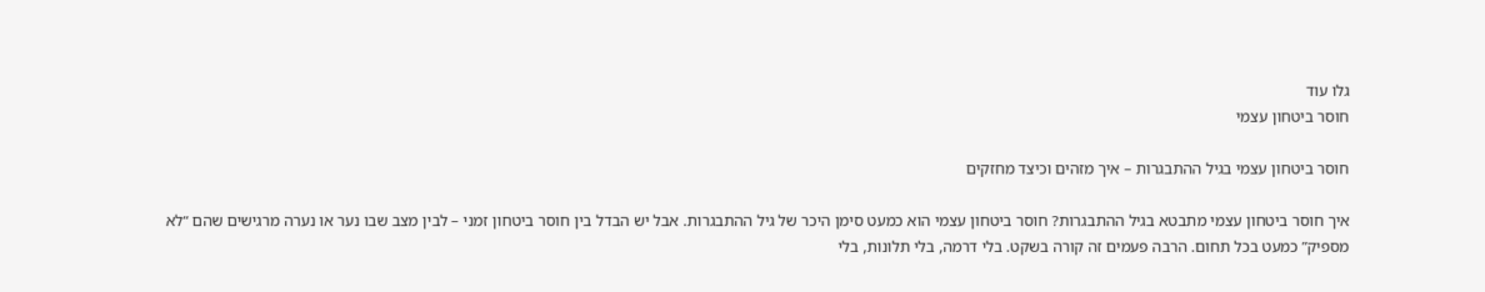גלו עוד
חוסר ביטחון עצמי

חוסר ביטחון עצמי בגיל ההתבגרות – איך מזהים וכיצד מחזקים

איך חוסר ביטחון עצמי מתבטא בגיל ההתבגרות? חוסר ביטחון עצמי הוא כמעט סימן היכר של גיל ההתבגרות. אבל יש הבדל בין חוסר ביטחון זמני – לבין מצב שבו נער או נערה מרגישים שהם “לא מספיק” כמעט בכל תחום. הרבה פעמים זה קורה בשקט. בלי דרמה, בלי תלונות, בלי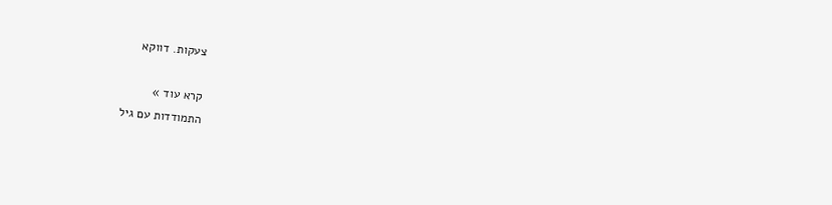צעקות. דווקא

קרא עוד »
התמודדות עם גיל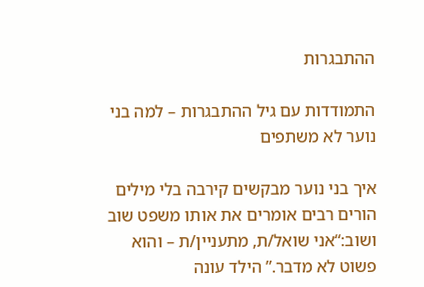ההתבגרות

התמודדות עם גיל ההתבגרות – למה בני נוער לא משתפים

איך בני נוער מבקשים קירבה בלי מילים הורים רבים אומרים את אותו משפט שוב ושוב:“אני שואל/ת, מתעניין/ת – והוא פשוט לא מדבר.” הילד עונה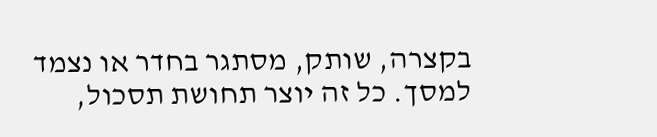בקצרה, שותק, מסתגר בחדר או נצמד למסך. כל זה יוצר תחושת תסכול,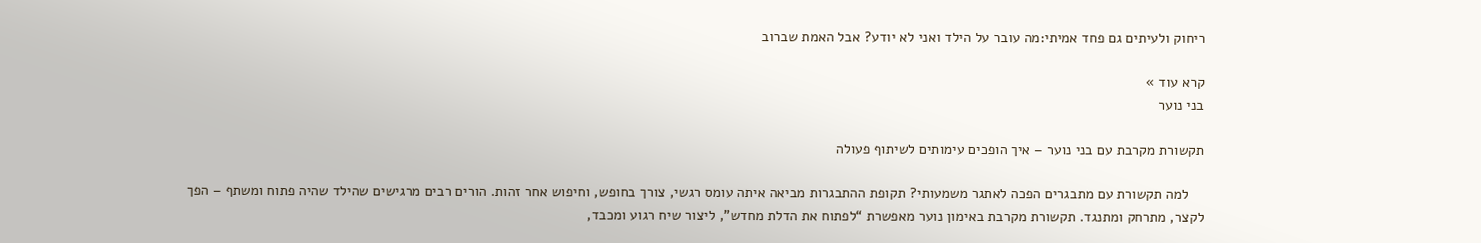ריחוק ולעיתים גם פחד אמיתי:מה עובר על הילד ואני לא יודע? אבל האמת שברוב

קרא עוד »
בני נוער

תקשורת מקרבת עם בני נוער – איך הופכים עימותים לשיתוף פעולה

    למה תקשורת עם מתבגרים הפכה לאתגר משמעותי? תקופת ההתבגרות מביאה איתה עומס רגשי, צורך בחופש, וחיפוש אחר זהות. הורים רבים מרגישים שהילד שהיה פתוח ומשתף – הפך לקצר, מתרחק ומתנגד. תקשורת מקרבת באימון נוער מאפשרת “לפתוח את הדלת מחדש”, ליצור שיח רגוע ומכבד,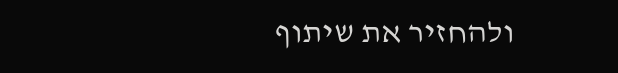ולהחזיר את שיתוף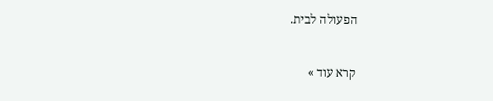הפעולה לבית.

קרא עוד »